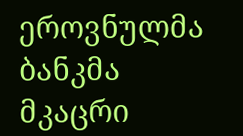ეროვნულმა ბანკმა მკაცრი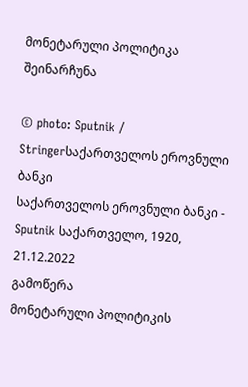მონეტარული პოლიტიკა შეინარჩუნა

© photo: Sputnik / Stringerსაქართველოს ეროვნული ბანკი
საქართველოს ეროვნული ბანკი - Sputnik საქართველო, 1920, 21.12.2022
გამოწერა
მონეტარული პოლიტიკის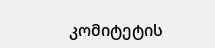კომიტეტის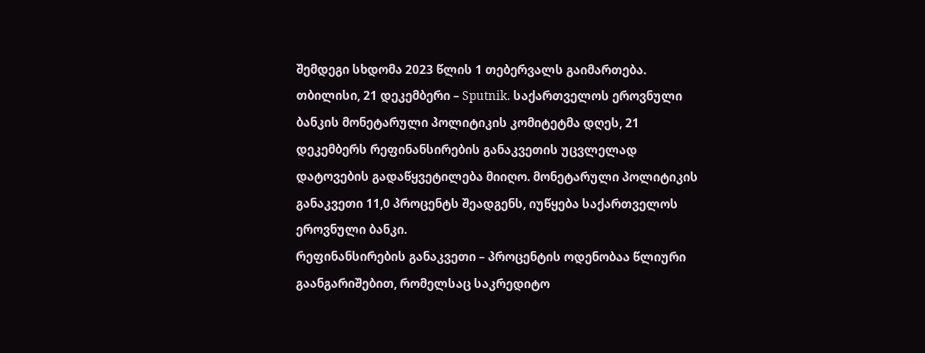შემდეგი სხდომა 2023 წლის 1 თებერვალს გაიმართება.
თბილისი, 21 დეკემბერი – Sputnik. საქართველოს ეროვნული ბანკის მონეტარული პოლიტიკის კომიტეტმა დღეს, 21 დეკემბერს რეფინანსირების განაკვეთის უცვლელად დატოვების გადაწყვეტილება მიიღო. მონეტარული პოლიტიკის განაკვეთი 11,0 პროცენტს შეადგენს, იუწყება საქართველოს ეროვნული ბანკი.
რეფინანსირების განაკვეთი – პროცენტის ოდენობაა წლიური გაანგარიშებით, რომელსაც საკრედიტო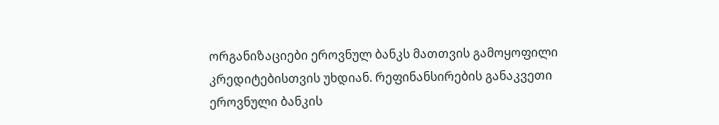ორგანიზაციები ეროვნულ ბანკს მათთვის გამოყოფილი კრედიტებისთვის უხდიან. რეფინანსირების განაკვეთი ეროვნული ბანკის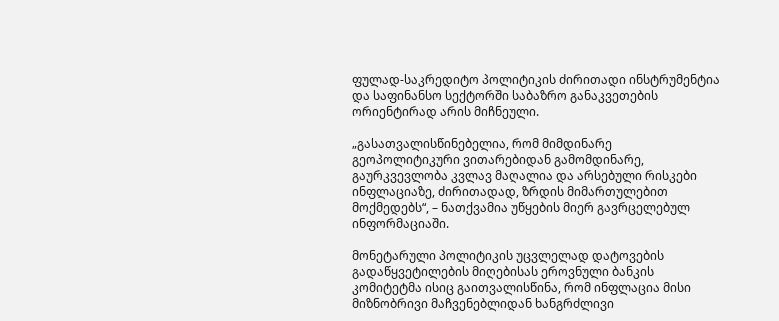ფულად-საკრედიტო პოლიტიკის ძირითადი ინსტრუმენტია და საფინანსო სექტორში საბაზრო განაკვეთების ორიენტირად არის მიჩნეული.

„გასათვალისწინებელია, რომ მიმდინარე გეოპოლიტიკური ვითარებიდან გამომდინარე, გაურკვევლობა კვლავ მაღალია და არსებული რისკები ინფლაციაზე, ძირითადად, ზრდის მიმართულებით მოქმედებს“, – ნათქვამია უწყების მიერ გავრცელებულ ინფორმაციაში.

მონეტარული პოლიტიკის უცვლელად დატოვების გადაწყვეტილების მიღებისას ეროვნული ბანკის კომიტეტმა ისიც გაითვალისწინა, რომ ინფლაცია მისი მიზნობრივი მაჩვენებლიდან ხანგრძლივი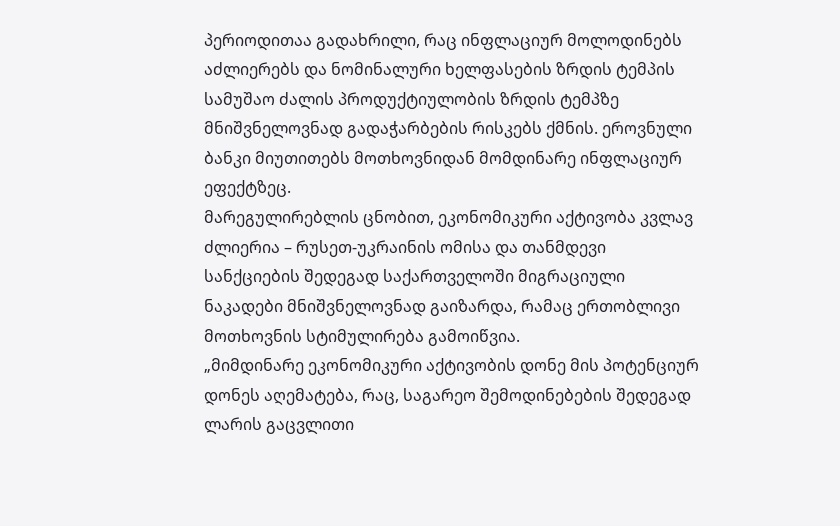პერიოდითაა გადახრილი, რაც ინფლაციურ მოლოდინებს აძლიერებს და ნომინალური ხელფასების ზრდის ტემპის სამუშაო ძალის პროდუქტიულობის ზრდის ტემპზე მნიშვნელოვნად გადაჭარბების რისკებს ქმნის. ეროვნული ბანკი მიუთითებს მოთხოვნიდან მომდინარე ინფლაციურ ეფექტზეც.
მარეგულირებლის ცნობით, ეკონომიკური აქტივობა კვლავ ძლიერია – რუსეთ-უკრაინის ომისა და თანმდევი სანქციების შედეგად საქართველოში მიგრაციული ნაკადები მნიშვნელოვნად გაიზარდა, რამაც ერთობლივი მოთხოვნის სტიმულირება გამოიწვია.
„მიმდინარე ეკონომიკური აქტივობის დონე მის პოტენციურ დონეს აღემატება, რაც, საგარეო შემოდინებების შედეგად ლარის გაცვლითი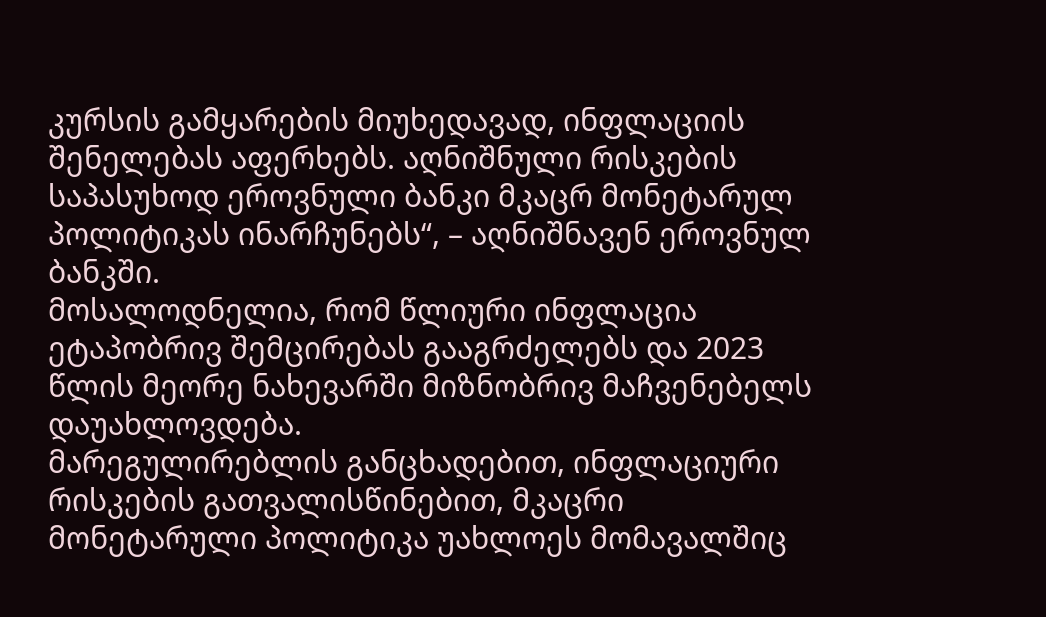კურსის გამყარების მიუხედავად, ინფლაციის შენელებას აფერხებს. აღნიშნული რისკების საპასუხოდ ეროვნული ბანკი მკაცრ მონეტარულ პოლიტიკას ინარჩუნებს“, – აღნიშნავენ ეროვნულ ბანკში.
მოსალოდნელია, რომ წლიური ინფლაცია ეტაპობრივ შემცირებას გააგრძელებს და 2023 წლის მეორე ნახევარში მიზნობრივ მაჩვენებელს დაუახლოვდება.
მარეგულირებლის განცხადებით, ინფლაციური რისკების გათვალისწინებით, მკაცრი მონეტარული პოლიტიკა უახლოეს მომავალშიც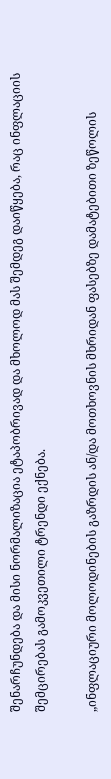შენარჩუნდება და მისი ნორმალიზაცია ეტაპობრივად და მხოლოდ მას შემდეგ დაიწყება, რაც ინფლაციის შემცირებას გამოკვეთილი ტრენდი ექნება.

„ინფლაციური მოლოდინების გაზრდის ან/და მოთხოვნის მხრიდან ფასებზე დამატებითი ზეწოლის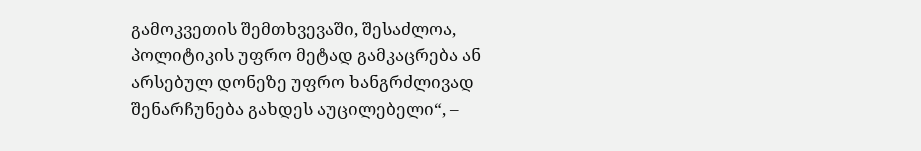გამოკვეთის შემთხვევაში, შესაძლოა, პოლიტიკის უფრო მეტად გამკაცრება ან არსებულ დონეზე უფრო ხანგრძლივად შენარჩუნება გახდეს აუცილებელი“, –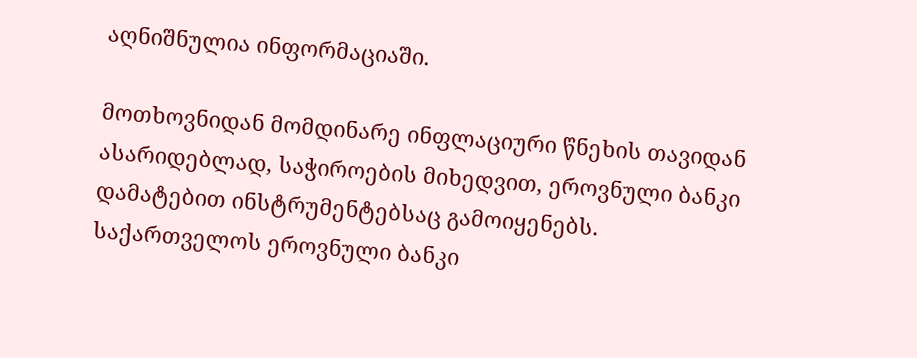აღნიშნულია ინფორმაციაში.

მოთხოვნიდან მომდინარე ინფლაციური წნეხის თავიდან ასარიდებლად, საჭიროების მიხედვით, ეროვნული ბანკი დამატებით ინსტრუმენტებსაც გამოიყენებს.
საქართველოს ეროვნული ბანკი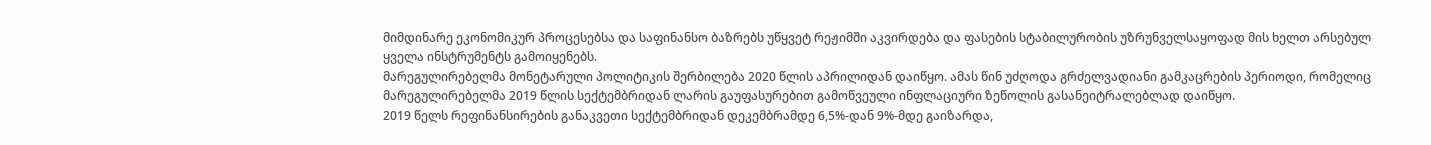მიმდინარე ეკონომიკურ პროცესებსა და საფინანსო ბაზრებს უწყვეტ რეჟიმში აკვირდება და ფასების სტაბილურობის უზრუნველსაყოფად მის ხელთ არსებულ ყველა ინსტრუმენტს გამოიყენებს.
მარეგულირებელმა მონეტარული პოლიტიკის შერბილება 2020 წლის აპრილიდან დაიწყო. ამას წინ უძღოდა გრძელვადიანი გამკაცრების პერიოდი, რომელიც მარეგულირებელმა 2019 წლის სექტემბრიდან ლარის გაუფასურებით გამოწვეული ინფლაციური ზეწოლის გასანეიტრალებლად დაიწყო.
2019 წელს რეფინანსირების განაკვეთი სექტემბრიდან დეკემბრამდე 6,5%-დან 9%-მდე გაიზარდა,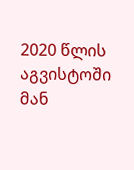2020 წლის აგვისტოში მან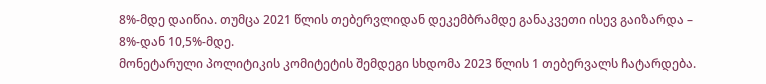8%-მდე დაიწია. თუმცა 2021 წლის თებერვლიდან დეკემბრამდე განაკვეთი ისევ გაიზარდა – 8%-დან 10,5%-მდე.
მონეტარული პოლიტიკის კომიტეტის შემდეგი სხდომა 2023 წლის 1 თებერვალს ჩატარდება.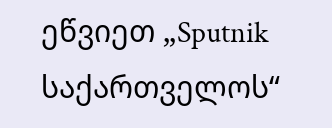ეწვიეთ „Sputnik საქართველოს“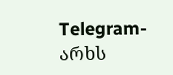Telegram-არხს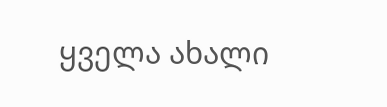ყველა ახალი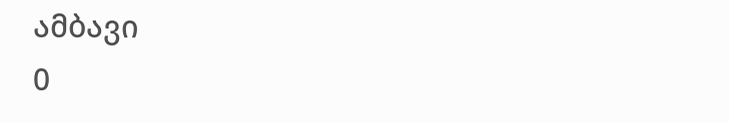ამბავი
0